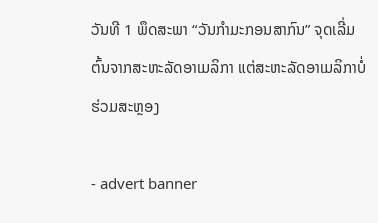ວັນທີ 1 ພຶດສະພາ “ວັນກຳມະກອນສາກົນ” ຈຸດເລີ່ມຕົ້ນຈາກສະຫະລັດອາເມລິກາ ແຕ່ສະຫະລັດອາເມລິກາບໍ່ຮ່ວມສະຫຼອງ

- advert banner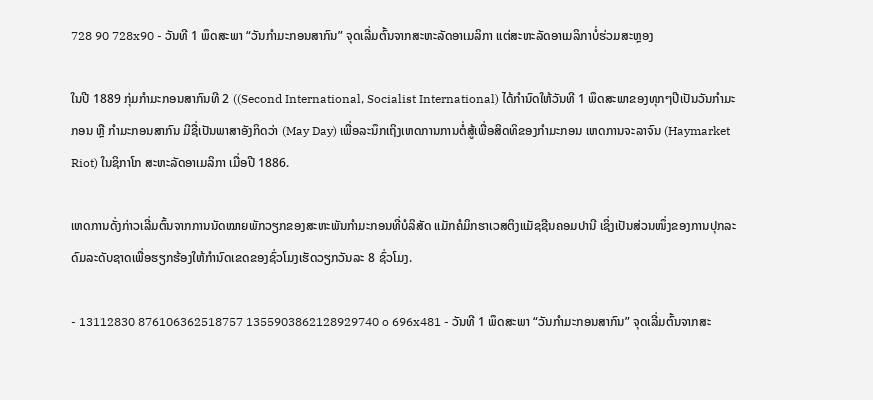728 90 728x90 - ວັນທີ 1 ພຶດສະພາ “ວັນກຳມະກອນສາກົນ” ຈຸດເລີ່ມຕົ້ນຈາກສະຫະລັດອາເມລິກາ ແຕ່ສະຫະລັດອາເມລິກາບໍ່ຮ່ວມສະຫຼອງ

ໃນປີ 1889 ກຸ່ມກຳມະກອນສາກົນທີ 2 ((Second International, Socialist International) ໄດ້ກຳນົດໃຫ້ວັນທີ 1 ພຶດສະພາຂອງທຸກໆປີເປັນວັນກຳມະກອນ ຫຼື ກຳມະກອນສາກົນ ມີຊື່ເປັນພາສາອັງກິດວ່າ (May Day) ເພື່ອລະນຶກເຖິງເຫດການການຕໍ່ສູ້ເພື່ອສິດທິຂອງກຳມະກອນ ເຫດການຈະລາຈົນ (Haymarket Riot) ໃນຊິກາໂກ ສະຫະລັດອາເມລິກາ ເມື່ອປີ 1886.

ເຫດການດັ່ງກ່າວເລີ່ມຕົ້ນຈາກການນັດໝາຍພັກວຽກຂອງສະຫະພັນກຳມະກອນທີ່ບໍລິສັດ ແມັກຄໍມິກຮາເວສຕິງແມັຊຊີນຄອມປານີ ເຊິ່ງເປັນສ່ວນໜຶ່ງຂອງການປຸກລະດົມລະດັບຊາດເພື່ອຮຽກຮ້ອງໃຫ້ກຳນົດເຂດຂອງຊົ່ວໂມງເຮັດວຽກວັນລະ 8 ຊົ່ວໂມງ.

- 13112830 876106362518757 1355903862128929740 o 696x481 - ວັນທີ 1 ພຶດສະພາ “ວັນກຳມະກອນສາກົນ” ຈຸດເລີ່ມຕົ້ນຈາກສະ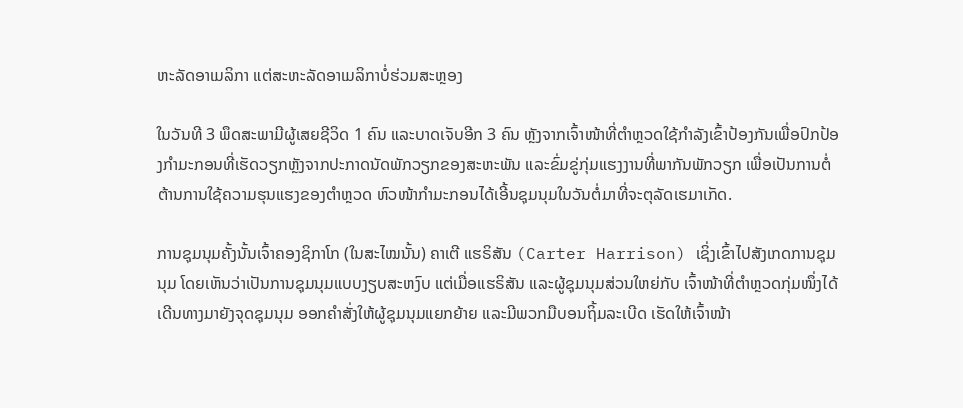ຫະລັດອາເມລິກາ ແຕ່ສະຫະລັດອາເມລິກາບໍ່ຮ່ວມສະຫຼອງ

ໃນວັນທີ 3 ພຶດສະພາມີຜູ້ເສຍຊີວິດ 1 ຄົນ ແລະບາດເຈັບອີກ 3 ຄົນ ຫຼັງຈາກເຈົ້າໜ້າທີ່ຕໍາຫຼວດໃຊ້ກໍາລັງເຂົ້າປ້ອງກັນເພື່ອປົກປ້ອງກໍາມະກອນທີ່ເຮັດວຽກຫຼັງຈາກປະກາດນັດພັກວຽກຂອງສະຫະພັນ ແລະຂົ່ມຂູ່ກຸ່ມແຮງງານທີ່ພາກັນພັກວຽກ ເພື່ອເປັນການຕໍ່ຕ້ານການໃຊ້ຄວາມຮຸນແຮງຂອງຕຳຫຼວດ ຫົວໜ້າກຳມະກອນໄດ້ເອີ້ນຊຸມນຸມໃນວັນຕໍ່ມາທີ່ຈະຕຸລັດເຮມາເກັດ.

ການຊຸມນຸມຄັ້ງນັ້ນເຈົ້າຄອງຊິກາໂກ (ໃນສະໄໝນັ້ນ) ຄາເຕີ ແຮຣິສັນ (Carter Harrison) ເຊິ່ງເຂົ້າໄປສັງເກດການຊຸມນຸມ ໂດຍເຫັນວ່າເປັນການຊຸມນຸມແບບງຽບສະຫງົບ ແຕ່ເມື່ອແຮຣິສັນ ແລະຜູ້ຊຸມນຸມສ່ວນໃຫຍ່ກັບ ເຈົ້າໜ້າທີ່ຕຳຫຼວດກຸ່ມໜຶ່ງໄດ້ເດີນທາງມາຍັງຈຸດຊຸມນຸມ ອອກຄຳສັ່ງໃຫ້ຜູ້ຊຸມນຸມແຍກຍ້າຍ ແລະມີພວກມືບອນຖິ້ມລະເບີດ ເຮັດໃຫ້ເຈົ້າໜ້າ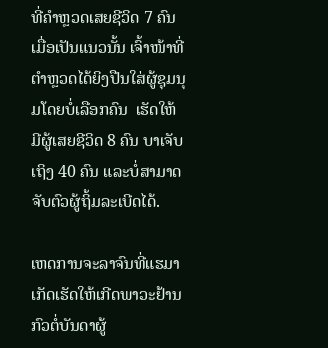ທີ່ຄຳຫຼວດເສຍຊີວິດ 7 ຄົນ ເມື່ອເປັນແນວນັ້ນ ເຈົ້າໜ້າທີ່ຕຳຫຼວດໄດ້ຍິງປືນໃສ່ຜູ້ຊຸມນຸມໂດຍບໍ່ເລືອກຄົນ  ເຮັດໃຫ້ມີຜູ້ເສຍຊີວິດ 8 ຄົນ ບາເຈັບເຖິງ 40 ຄົນ ແລະບໍ່ສາມາດຈັບຕົວຜູ້ຖິ້ມລະເບີດໄດ້.

ເຫດການຈະລາຈົນທີ່ແຮມາເກັດເຮັດໃຫ້ເກີດພາວະຢ້ານກົວຕໍ່ບັນດາຜູ້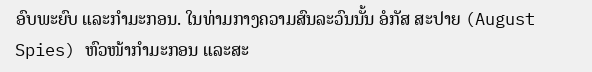ອົບພະຍົບ ແລະກຳມະກອນ. ໃນທ່າມກາງຄວາມສົນລະວົນນັ້ນ ອໍກັສ ສະປາຍ (August Spies) ຫົວໜ້າກຳມະກອນ ແລະສະ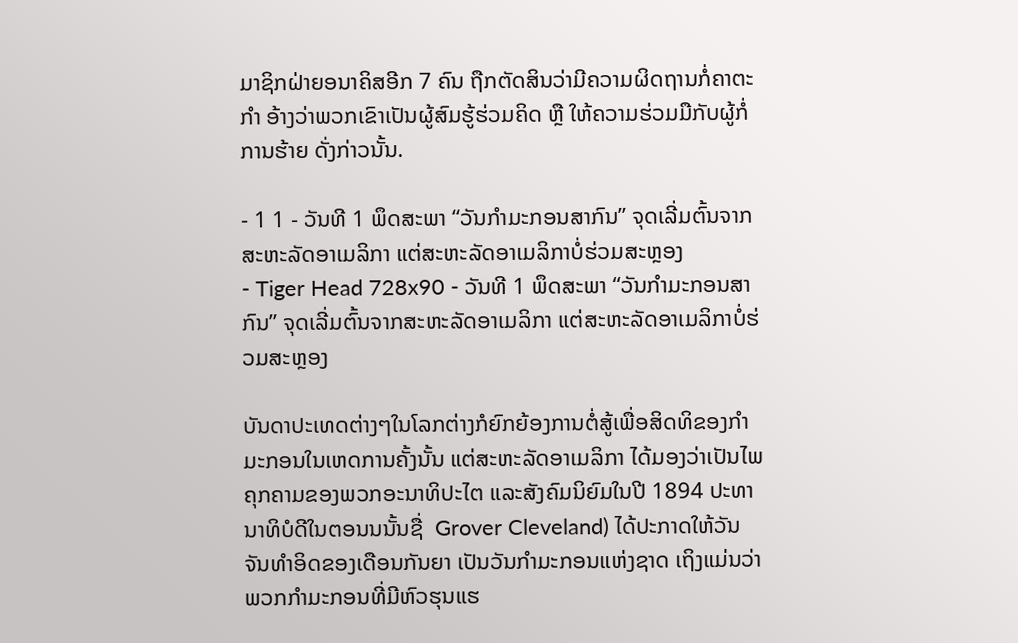ມາຊິກຝ່າຍອນາຄິສອີກ 7 ຄົນ ຖືກຕັດສິນວ່າມີຄວາມຜິດຖານກໍ່ຄາຕະກຳ ອ້າງວ່າພວກເຂົາເປັນຜູ້ສົມຮູ້ຮ່ວມຄິດ ຫຼື ໃຫ້ຄວາມຮ່ວມມືກັບຜູ້ກໍ່ການຮ້າຍ ດັ່ງກ່າວນັ້ນ.

- 1 1 - ວັນທີ 1 ພຶດສະພາ “ວັນກຳມະກອນສາກົນ” ຈຸດເລີ່ມຕົ້ນຈາກສະຫະລັດອາເມລິກາ ແຕ່ສະຫະລັດອາເມລິກາບໍ່ຮ່ວມສະຫຼອງ
- Tiger Head 728x90 - ວັນທີ 1 ພຶດສະພາ “ວັນກຳມະກອນສາກົນ” ຈຸດເລີ່ມຕົ້ນຈາກສະຫະລັດອາເມລິກາ ແຕ່ສະຫະລັດອາເມລິກາບໍ່ຮ່ວມສະຫຼອງ

ບັນດາປະເທດຕ່າງໆໃນໂລກຕ່າງກໍຍົກຍ້ອງການຕໍ່ສູ້ເພື່ອສິດທິຂອງກຳມະກອນໃນເຫດການຄັ້ງນັ້ນ ແຕ່ສະຫະລັດອາເມລິກາ ໄດ້ມອງວ່າເປັນໄພຄຸກຄາມຂອງພວກອະນາທິປະໄຕ ແລະສັງຄົມນິຍົມໃນປີ 1894 ປະທານາທິບໍດີໃນຕອນນນັ້ນຊື່  Grover Cleveland) ໄດ້ປະກາດໃຫ້ວັນຈັນທຳອິດຂອງເດືອນກັນຍາ ເປັນວັນກຳມະກອນແຫ່ງຊາດ ເຖິງແມ່ນວ່າພວກກຳມະກອນທີ່ມີຫົວຮຸນແຮ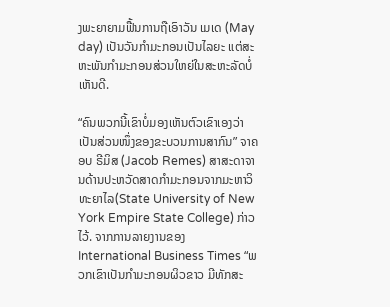ງພະຍາຍາມຟື້ນການຖືເອົາວັນ ເມເດ (May day) ເປັນວັນກຳມະກອນເປັນໄລຍະ ແຕ່ສະຫະພັນກຳມະກອນສ່ວນໃຫຍ່ໃນສະຫະລັດບໍ່ເຫັນດີ.

“ຄົນພວກນີ້ເຂົາບໍ່ມອງເຫັນຕົວເຂົາເອງວ່າເປັນສ່ວນໜຶ່ງຂອງຂະບວນການສາກົນ” ຈາຄອບ ຣີມິສ (Jacob Remes) ສາສະດາຈານດ້ານປະຫວັດສາດກຳມະກອນຈາກມະຫາວິທະຍາໄລ(State University of New York Empire State College) ກ່າວໄວ້. ຈາກການລາຍງານຂອງ  International Business Times “ພວກເຂົາເປັນກຳມະກອນຜິວຂາວ ມີທັກສະ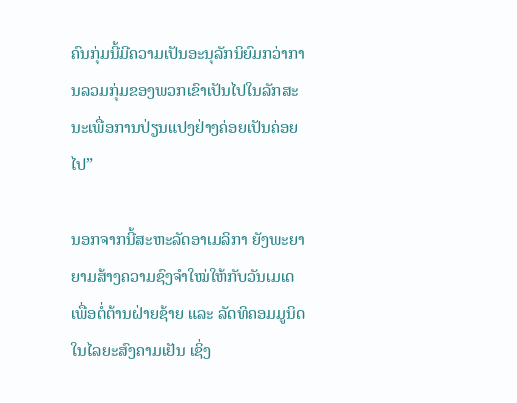ຄົນກຸ່ມນີ້ມີຄວາມເປັນອະນຸລັກນິຍົມກວ່າການລວມກຸ່ມຂອງພວກເຂົາເປັນໄປໃນລັກສະນະເພື່ອການປ່ຽນແປງຢ່າງຄ່ອຍເປັນຄ່ອຍໄປ”

ນອກຈາກນີ້ສະຫະລັດອາເມລິກາ ຍັງພະຍາຍາມສ້າງຄວາມຊົງຈຳໃໝ່ໃຫ້ກັບວັນເມເດ ເພື່ອຕໍ່ຕ້ານຝ່າຍຊ້າຍ ແລະ ລັດທິຄອມມູນິດໃນໄລຍະສົງຄາມເຢັນ ເຊິ່ງ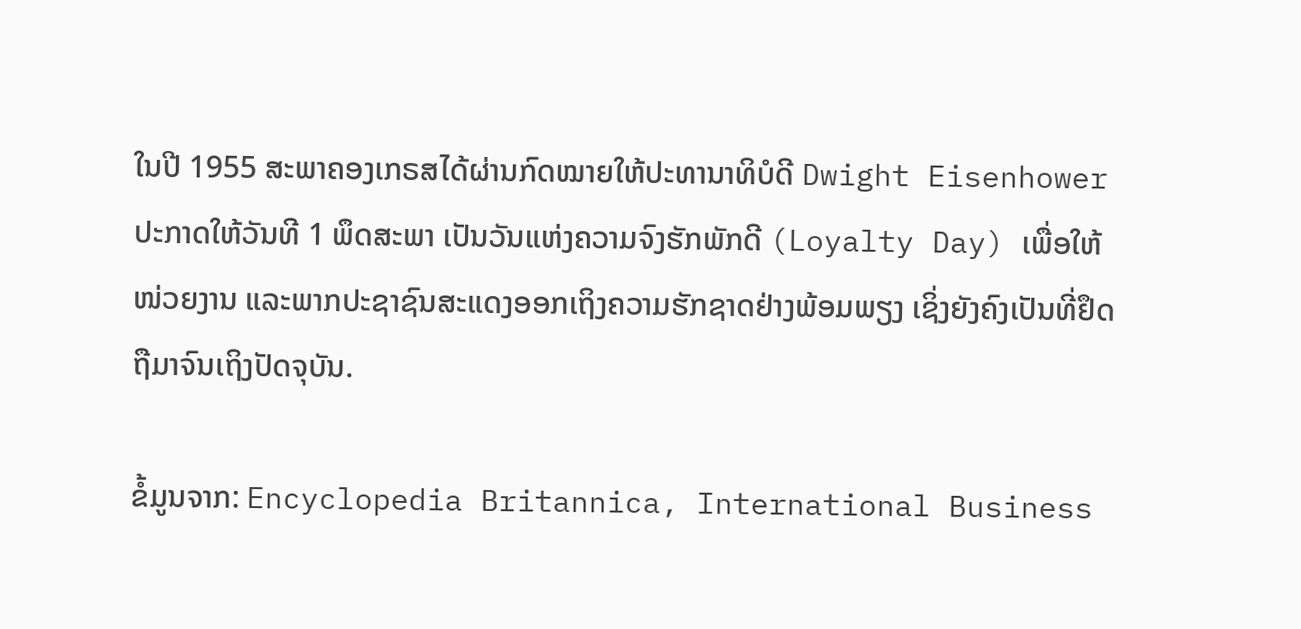ໃນປີ 1955 ສະພາຄອງເກຣສໄດ້ຜ່ານກົດໝາຍໃຫ້ປະທານາທິບໍດີ Dwight Eisenhower ປະກາດໃຫ້ວັນທີ 1 ພຶດສະພາ ເປັນວັນແຫ່ງຄວາມຈົງຮັກພັກດີ (Loyalty Day) ເພື່ອໃຫ້ໜ່ວຍງານ ແລະພາກປະຊາຊົນສະແດງອອກເຖິງຄວາມຮັກຊາດຢ່າງພ້ອມພຽງ ເຊິ່ງຍັງຄົງເປັນທີ່ຢຶດຖືມາຈົນເຖິງປັດຈຸບັນ.

ຂໍ້ມູນຈາກ: Encyclopedia Britannica, International Business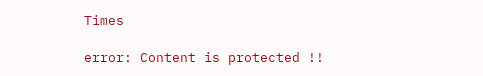Times

error: Content is protected !!